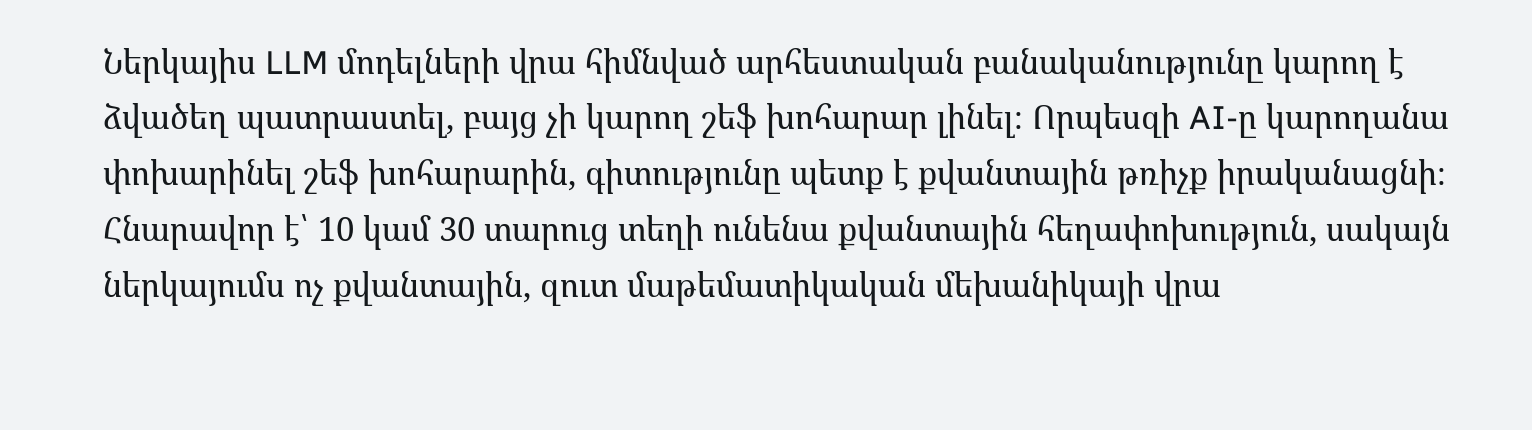Ներկայիս LLM մոդելների վրա հիմնված արհեստական բանականությունը կարող է ձվածեղ պատրաստել, բայց չի կարող շեֆ խոհարար լինել։ Որպեսզի AI-ը կարողանա փոխարինել շեֆ խոհարարին, գիտությունը պետք է քվանտային թռիչք իրականացնի։ Հնարավոր է՝ 10 կամ 30 տարուց տեղի ունենա քվանտային հեղափոխություն, սակայն ներկայումս ոչ քվանտային, զուտ մաթեմատիկական մեխանիկայի վրա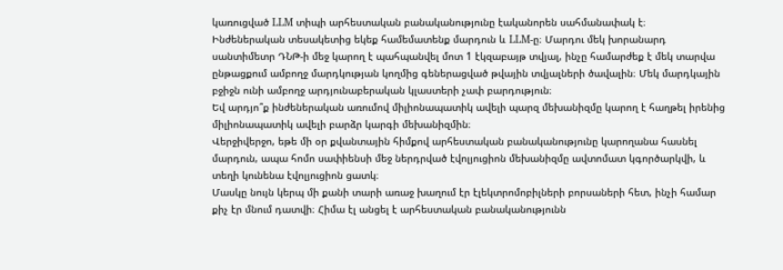կառուցված LLM տիպի արհեստական բանականությունը էականորեն սահմանափակ է։
Ինժեներական տեսակետից եկեք համեմատենք մարդուն և LLM-ը։ Մարդու մեկ խորանարդ սանտիմետր ԴՆԹ-ի մեջ կարող է պահպանվել մոտ 1 էկզաբայթ տվյալ, ինչը համարժեք է մեկ տարվա ընթացքում ամբողջ մարդկության կողմից գեներացված թվային տվյալների ծավալին։ Մեկ մարդկային բջիջն ունի ամբողջ արդյունաբերական կլաստերի չափ բարդություն։
Եվ արդյո՞ք ինժեներական առումով միլիոնապատիկ ավելի պարզ մեխանիզմը կարող է հաղթել իրենից միլիոնապատիկ ավելի բարձր կարգի մեխանիզմին։
Վերջիվերջո, եթե մի օր քվանտային հիմքով արհեստական բանականությունը կարողանա հասնել մարդուն, ապա հոմո սափիենսի մեջ ներդրված էվոլյուցիոն մեխանիզմը ավտոմատ կգործարկվի, և տեղի կունենա էվոլյուցիոն ցատկ։
Մասկը նույն կերպ մի քանի տարի առաջ խաղում էր էլեկտրոմոբիլների բորսաների հետ, ինչի համար քիչ էր մնում դատվի։ Հիմա էլ անցել է արհեստական բանականությունն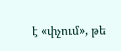է «փչում», թե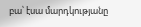բա՝ էսա մարդկությանը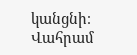կանցնի։
Վահրամ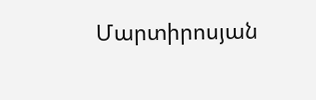Մարտիրոսյան